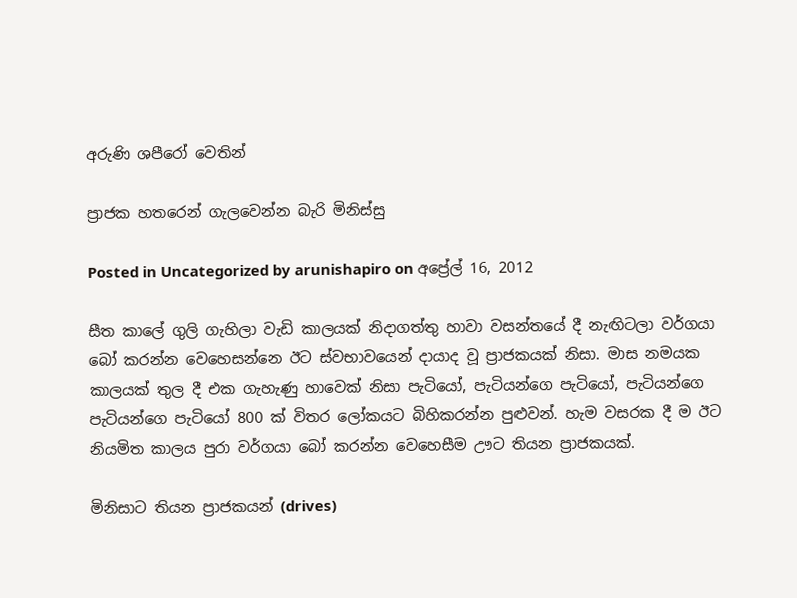අරුණි ශපීරෝ‍ වෙතින්

ප්‍රාජක හතරෙන් ගැලවෙන්න බැරි මිනිස්සු

Posted in Uncategorized by arunishapiro on අප්‍රේල් 16, 2012

සීත කාලේ ගුලි ගැහිලා වැඩි කාලයක් නිදාගත්තු හාවා වසන්තයේ දී නැඟිටලා වර්ගයා බෝ කරන්න වෙහෙසන්නෙ ඊට ස්වභාවයෙන් දායාද වූ ප්‍රාජකයක් නිසා. මාස නමයක කාලයක් තුල දී එක ගැහැණු හාවෙක් නිසා පැටියෝ, පැටියන්ගෙ පැටියෝ, පැටියන්ගෙ පැටියන්ගෙ පැටියෝ 800 ක් විතර ලෝකයට බිහිකරන්න පුළුවන්. හැම වසරක දී ම ඊට නියමිත කාලය පුරා වර්ගයා බෝ කරන්න වෙහෙසීම ඌට තියන ප්‍රාජකයක්.

මිනිසාට තියන ප්‍රාජකයන් (drives)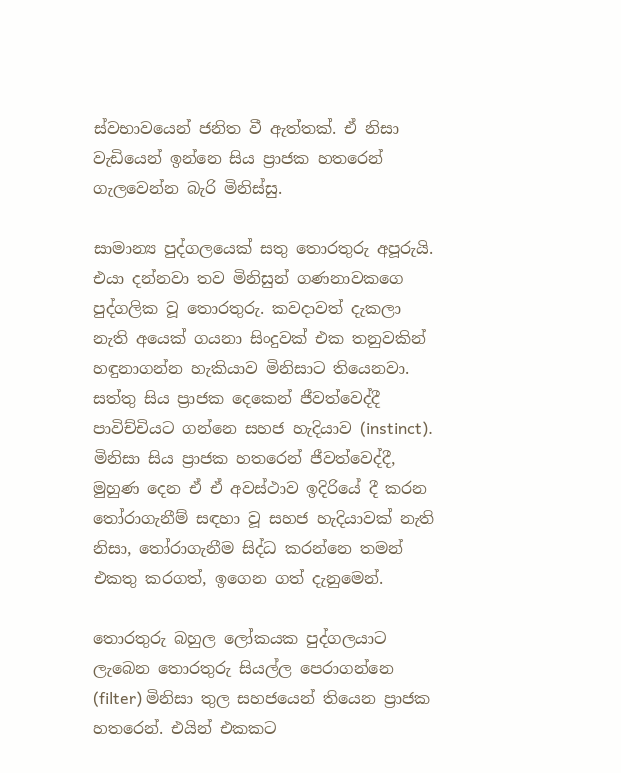ස්වභාවයෙන් ජනිත වී ඇත්තක්. ඒ නිසා වැඩියෙන් ඉන්නෙ සිය ප්‍රාජක හතරෙන් ගැලවෙන්න බැරි මිනිස්සු.

සාමාන්‍ය පුද්ගලයෙක් සතු තොරතුරු අපූරුයි. එයා දන්නවා තව මිනිසුන් ගණනාවකගෙ පුද්ගලික වූ තොරතුරු. කවදාවත් දැකලා නැති අයෙක් ගයනා සිංදුවක් එක තනුවකින් හඳුනාගන්න හැකියාව මිනිසාට තියෙනවා. සත්තු සිය ප්‍රාජක දෙකෙන් ජීවත්වෙද්දී පාවිච්චියට ගන්නෙ සහජ හැදියාව (instinct). මිනිසා සිය ප්‍රාජක හතරෙන් ජීවත්වෙද්දී, මුහුණ දෙන ඒ ඒ අවස්ථාව ඉදිරියේ දී කරන තෝරාගැනීම් සඳහා වූ සහජ හැදියාවක් නැති නිසා, තෝරාගැනීම සිද්ධ කරන්නෙ තමන් එකතු කරගත්, ඉගෙන ගත් දැනුමෙන්.

තොරතුරු බහුල ලෝකයක පුද්ගලයාට ලැබෙන තොරතුරු සියල්ල පෙරාගන්නෙ (filter) මිනිසා තුල සහජයෙන් තියෙන ප්‍රාජක හතරෙන්. එයින් එකකට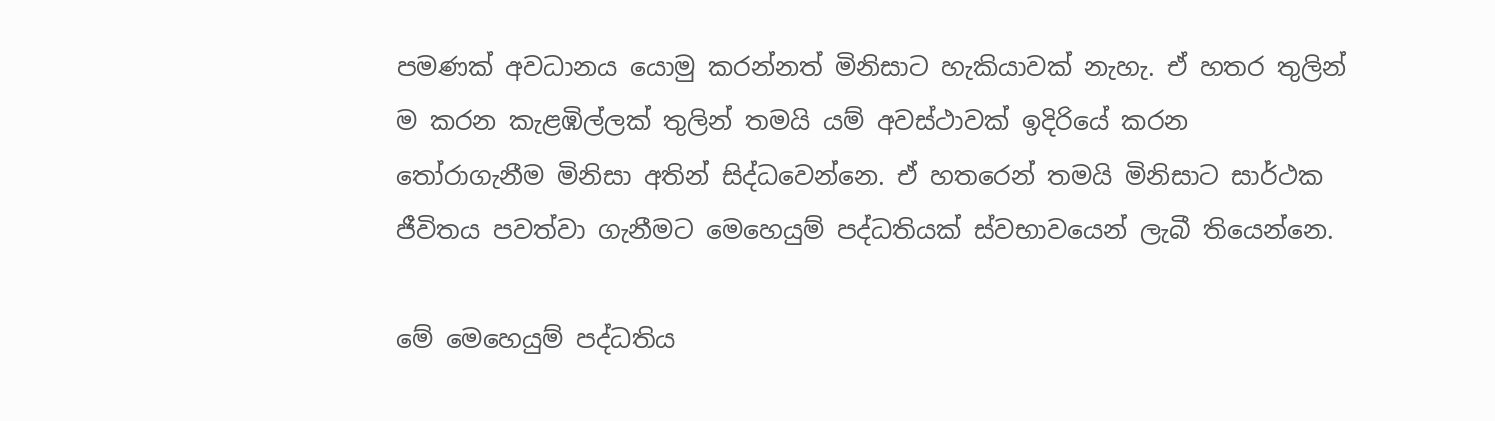පමණක් අවධානය යොමු කරන්නත් මිනිසාට හැකියාවක් නැහැ. ඒ හතර තුලින් ම කරන කැළඹිල්ලක් තුලින් තමයි යම් අවස්ථාවක් ඉදිරියේ කරන තෝරාගැනීම මිනිසා අතින් සිද්ධවෙන්නෙ. ඒ හතරෙන් තමයි මිනිසාට සාර්ථක ජීවිතය පවත්වා ගැනීමට මෙහෙයුම් පද්ධතියක් ස්වභාවයෙන් ලැබී තියෙන්නෙ.

මේ මෙහෙයුම් පද්ධතිය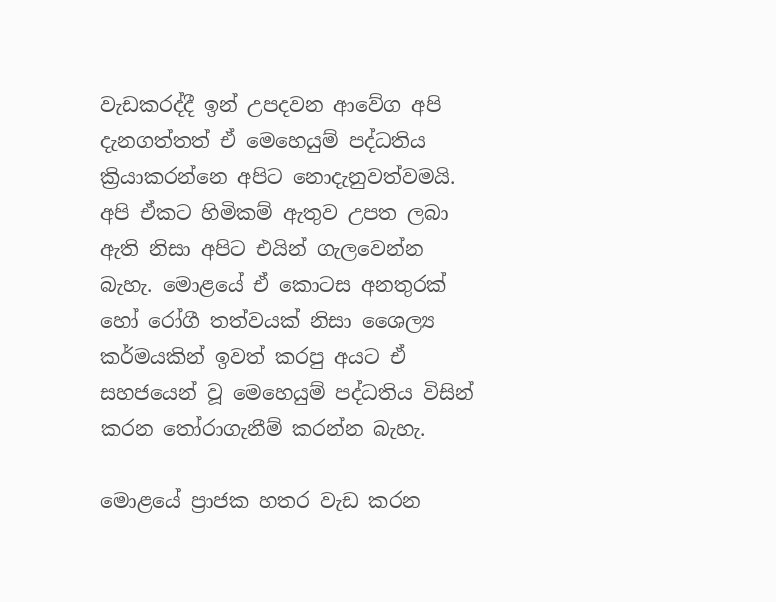වැඩකරද්දී ඉන් උපදවන ආවේග අපි දැනගත්තත් ඒ මෙහෙයුම් පද්ධතිය ක්‍රියාකරන්නෙ අපිට නොදැනුවත්වමයි. අපි ඒකට හිමිකම් ඇතුව උපත ලබා ඇති නිසා අපිට එයින් ගැලවෙන්න බැහැ. මොළයේ ඒ කොටස අනතුරක් හෝ රෝගී තත්වයක් නිසා ශෛල්‍ය කර්මයකින් ඉවත් කරපු අයට ඒ සහජයෙන් වූ මෙහෙයුම් පද්ධතිය විසින් කරන තෝරාගැනීම් කරන්න බැහැ.

මොළයේ ප්‍රාජක හතර වැඩ කරන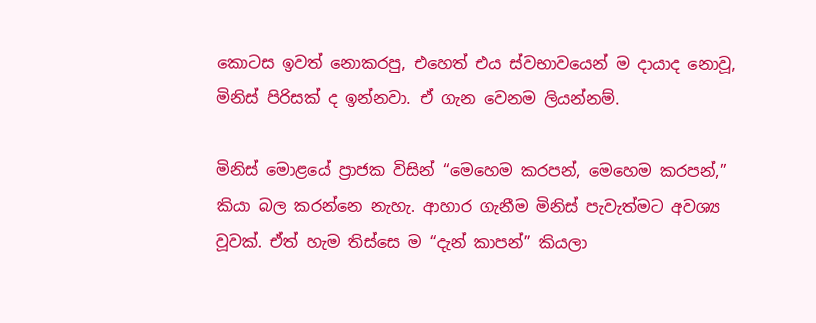කොටස ඉවත් නොකරපු, එහෙත් එය ස්වභාවයෙන් ම දායාද නොවූ, මිනිස් පිරිසක් ද ඉන්නවා. ඒ ගැන වෙනම ලියන්නම්.

මිනිස් මොළයේ ප්‍රාජක විසින් “මෙහෙම කරපන්, මෙහෙම කරපන්,” කියා බල කරන්නෙ නැහැ. ආහාර ගැනීම මිනිස් පැවැත්මට අවශ්‍ය වූවක්. ඒත් හැම තිස්සෙ ම “දැන් කාපන්” කියලා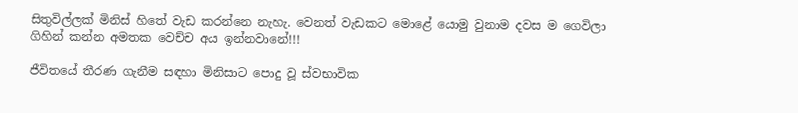සිතුවිල්ලක් මිනිස් හිතේ වැඩ කරන්නෙ නැහැ. වෙනත් වැඩකට මොළේ යොමු වුනාම දවස ම ගෙවිලා ගිහින් කන්න අමතක වෙච්ච අය ඉන්නවානේ!!!

ජීවිතයේ තීරණ ගැනීම සඳහා මිනිසාට පොදු වූ ස්වභාවික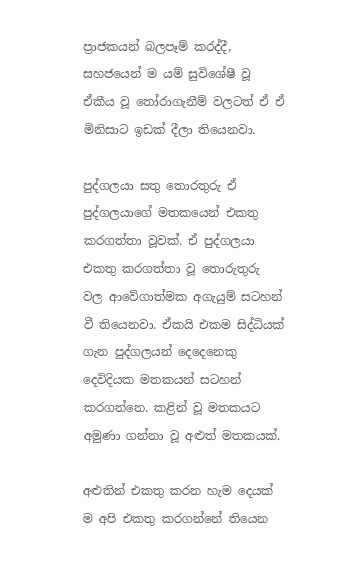ප්‍රාජකයන් බලපෑම් කරද්දී, සහජයෙන් ම යම් සුවිශේෂී වූ ඒකීය වූ තෝරාගැනීම් වලටත් ඒ ඒ මිනිසාට ඉඩක් දීලා තියෙනවා.

පුද්ගලයා සතු තොරතුරු ඒ පුද්ගලයාගේ මතකයෙන් එකතු කරගත්තා වූවක්. ඒ පුද්ගලයා එකතු කරගත්තා වූ තොරුතුරු වල ආවේගාත්මක අගැයුම් සටහන් වී තියෙනවා. ඒකයි එකම සිද්ධියක් ගැන පුද්ගලයන් දෙදෙනෙකු දෙවිදියක මතකයන් සටහන් කරගන්නෙ. කළින් වූ මතකයට අමුණා ගන්නා වූ අළුත් මතකයක්.

අළුතින් එකතු කරන හැම දෙයක් ම අපි එකතු කරගන්නේ තියෙන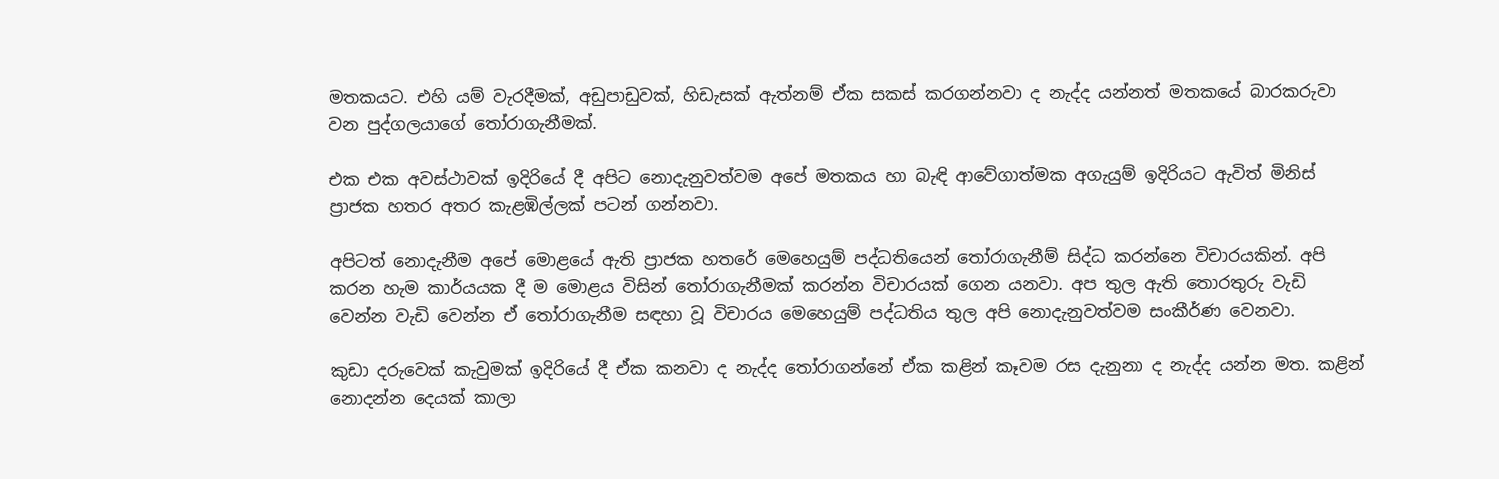මතකයට. එහි යම් වැරදීමක්, අඩුපාඩුවක්, හිඩැසක් ඇත්නම් ඒක සකස් කරගන්නවා ද නැද්ද යන්නත් මතකයේ බාරකරුවා වන පුද්ගලයාගේ තෝරාගැනීමක්.

එක එක අවස්ථාවක් ඉදිරියේ දී අපිට නොදැනුවත්වම අපේ මතකය හා බැඳි ආවේගාත්මක අගැයුම් ඉදිරියට ඇවිත් මිනිස් ප්‍රාජක හතර අතර කැළඹිල්ලක් පටන් ගන්නවා.

අපිටත් නොදැනීම අපේ මොළයේ ඇති ප්‍රාජක හතරේ මෙහෙයුම් පද්ධතියෙන් තෝරාගැනීම් සිද්ධ කරන්නෙ විචාරයකින්. අපි කරන හැම කාර්යයක දී ම මොළය විසින් තෝරාගැනීමක් කරන්න විචාරයක් ගෙන යනවා. අප තුල ඇති තොරතුරු වැඩි වෙන්න වැඩි වෙන්න ඒ තෝරාගැනීම සඳහා වූ විචාරය මෙහෙයුම් පද්ධතිය තුල අපි නොදැනුවත්වම සංකීර්ණ වෙනවා.

කුඩා දරුවෙක් කැවුමක් ඉදිරියේ දී ඒක කනවා ද නැද්ද තෝරාගන්නේ ඒක කළින් කෑවම රස දැනුනා ද නැද්ද යන්න මත. කළින් නොදන්න දෙයක් කාලා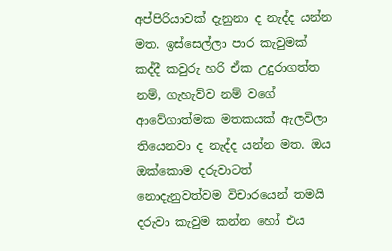අප්පිරියාවක් දැනුනා ද නැද්ද යන්න මත. ඉස්සෙල්ලා පාර කැවුමක් කද්දී කවුරු හරි ඒක උදුරාගත්ත නම්, ගැහැව්ව නම් වගේ ආවේගාත්මක මතකයක් ඇලවිලා තියෙනවා ද නැද්ද යන්න මත. ඔය ඔක්කොම දරුවාටත් නොදැනුවත්වම විචාරයෙන් තමයි දරුවා කැවුම කන්න හෝ එය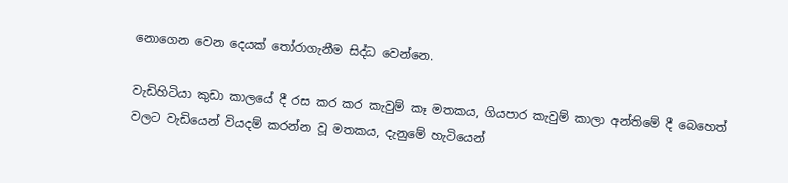නොගෙන වෙන දෙයක් තෝරාගැනීම සිද්ධ වෙන්නෙ.

වැඩිහිටියා කුඩා කාලයේ දී රස කර කර කැවුම් කෑ මතකය, ගියපාර කැවුම් කාලා අන්තිමේ දී බෙහෙත් වලට වැඩියෙන් වියදම් කරන්න වූ මතකය, දැනුමේ හැටියෙන්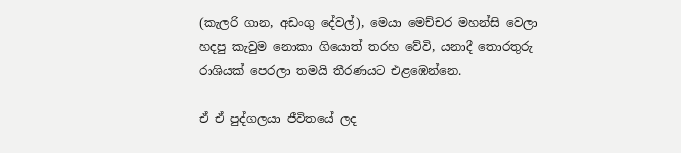(කැලරි ගාන, අඩංගු දේවල්), මෙයා මෙච්චර මහන්සි වෙලා හදපු කැවුම නොකා ගියොත් තරහ වේවි, යනාදී තොරතුරු රාශියක් පෙරලා තමයි තීරණයට එළඹෙන්නෙ.

ඒ ඒ පුද්ගලයා ජීවිතයේ ලද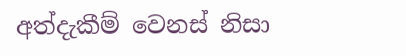අත්දැකීම් වෙනස් නිසා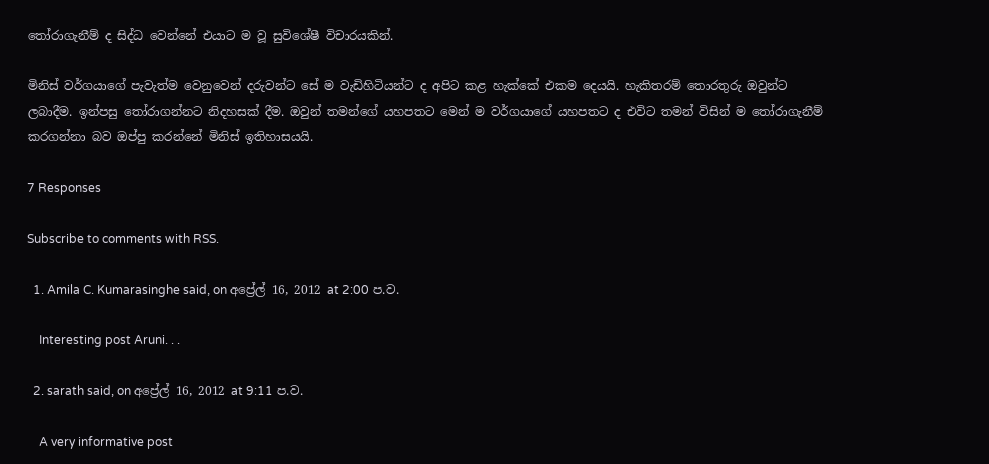තෝරාගැනීම් ද සිද්ධ වෙන්නේ එයාට ම වූ සුවිශේෂී විචාරයකින්.

මිනිස් වර්ගයාගේ පැවැත්ම වෙනුවෙන් දරුවන්ට සේ ම වැඩිහිටියන්ට ද අපිට කළ හැක්කේ එකම දෙයයි. හැකිතරම් තොරතුරු ඔවුන්ට ලබාදීම. ඉන්පසු තෝරාගන්නට නිදහසක් දීම. ඔවුන් තමන්ගේ යහපතට මෙන් ම වර්ගයාගේ යහපතට ද එවිට තමන් විසින් ම තෝරාගැනීම් කරගන්නා බව ඔප්පු කරන්නේ මිනිස් ඉතිහාසයයි.

7 Responses

Subscribe to comments with RSS.

  1. Amila C. Kumarasinghe said, on අප්‍රේල් 16, 2012 at 2:00 ප.ව.

    Interesting post Aruni. . .

  2. sarath said, on අප්‍රේල් 16, 2012 at 9:11 ප.ව.

    A very informative post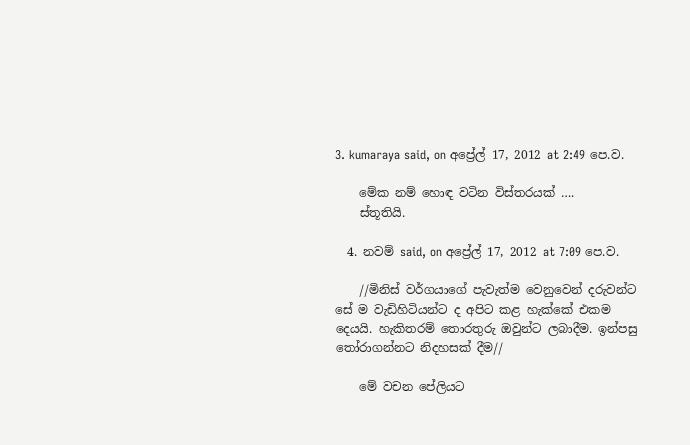3. kumaraya said, on අප්‍රේල් 17, 2012 at 2:49 පෙ.ව.

    මේක නම් හොඳ වටින විස්තරයක් ….
    ස්තූතියි.

  4. නවම් said, on අප්‍රේල් 17, 2012 at 7:09 පෙ.ව.

    //මිනිස් වර්ගයාගේ පැවැත්ම වෙනුවෙන් දරුවන්ට සේ ම වැඩිහිටියන්ට ද අපිට කළ හැක්කේ එකම දෙයයි. හැකිතරම් තොරතුරු ඔවුන්ට ලබාදීම. ඉන්පසු තෝරාගන්නට නිදහසක් දීම//

    මේ වචන පේලියට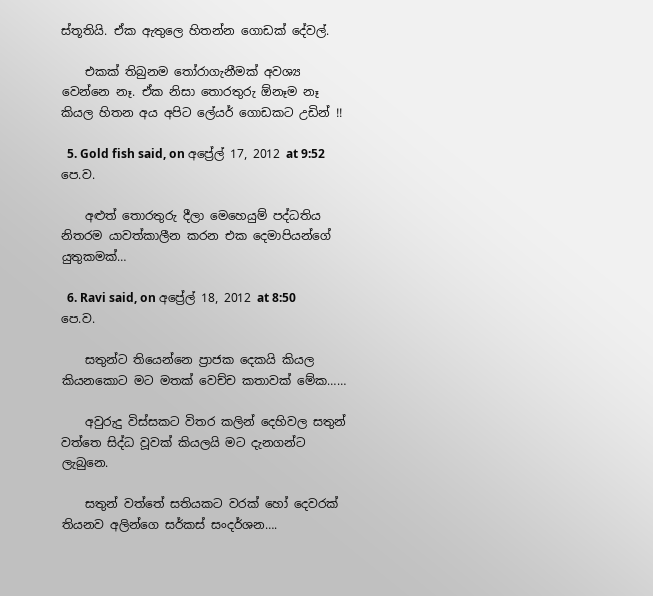ස්තූතියි. ඒක ඇතුලෙ හිතන්න ගොඩක් දේවල්.

    එකක් තිබුනම ‍තෝරාගැනීමක් අවශ්‍ය වෙන්නෙ නෑ. ඒක නිසා තොරතුරු ඕනෑම නෑ කියල හිතන අය අපිට ලේයර් ගොඩකට උඩින් !!

  5. Gold fish said, on අප්‍රේල් 17, 2012 at 9:52 පෙ.ව.

    අළුත් තොරතුරු දීලා මෙහෙයුම් පද්ධතිය නිතරම යාවත්කාලීන කරන එක දෙමාපියන්ගේ යුතුකමක්…

  6. Ravi said, on අප්‍රේල් 18, 2012 at 8:50 පෙ.ව.

    සතුන්ට තියෙන්නෙ ප්‍රාජක දෙකයි කියල කියනකොට මට මතක් වෙච්ච කතාවක් මේක……

    අවුරුදු විස්සකට විතර කලින් දෙහිවල සතුන් වත්තෙ සිද්ධ වූවක් කියලයි මට දැනගන්ට ලැබුනෙ.

    සතුන් වත්තේ සතියකට වරක් හෝ දෙවරක් තියනව අලින්ගෙ සර්කස් සංදර්ශන….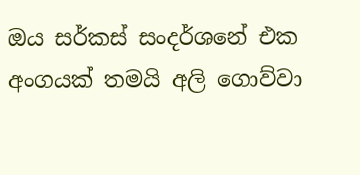ඔය සර්කස් සංදර්ශනේ එක අංගයක් තමයි අලි ගොව්වා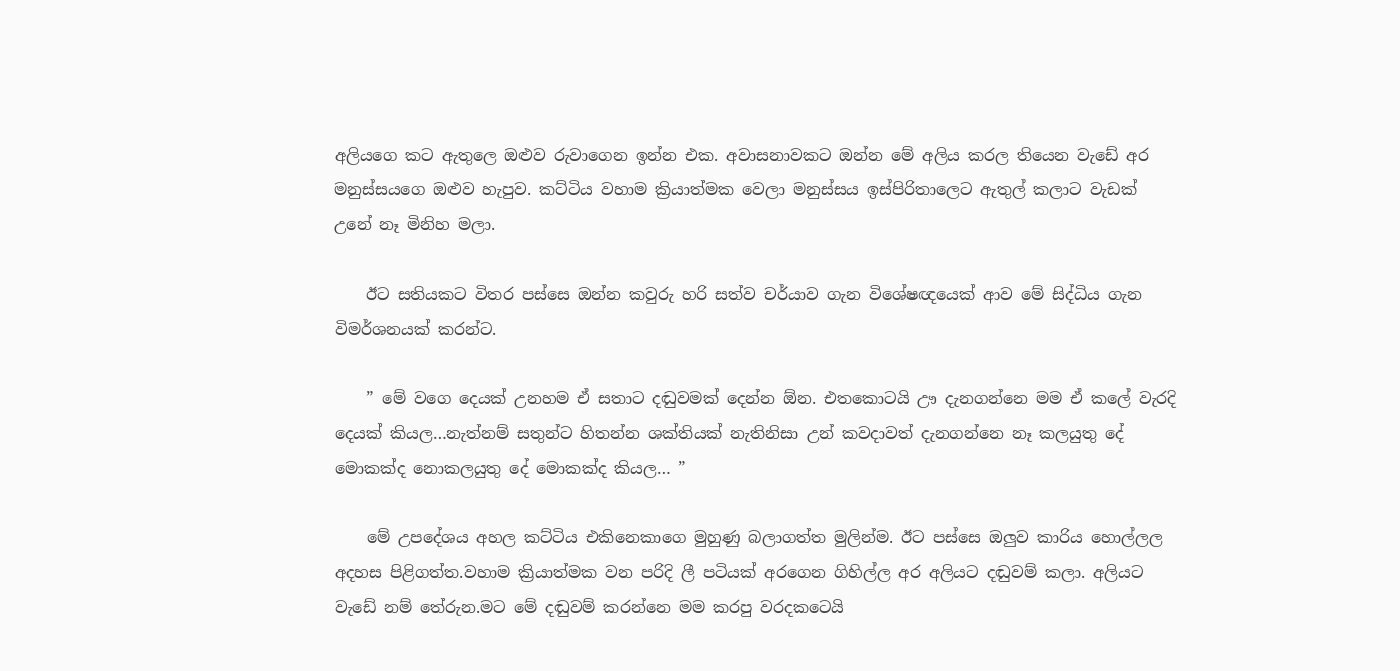අලියගෙ කට ඇතුලෙ ඔළුව රුවාගෙන ඉන්න එක. අවාසනාවකට ඔන්න මේ අලිය කරල තියෙන වැඩේ අර මනුස්සයගෙ ඔළුව හැපුව. කට්ටිය වහාම ක්‍රියාත්මක වෙලා මනුස්සය ඉස්පිරිතාලෙට ඇතුල් කලාට වැඩක් උනේ නෑ මිනිහ මලා.

    ඊට සතියකට විතර පස්සෙ ඔන්න කවුරු හරි සත්ව චර්යාව ගැන විශේෂඥයෙක් ආව මේ සිද්ධිය ගැන විමර්ශනයක් කරන්ට.

    ” මේ වගෙ දෙයක් උනහම ඒ සතාට දඬුවමක් දෙන්න ඕන. එතකොටයි ඌ දැනගන්නෙ මම ඒ කලේ වැරදි දෙයක් කියල…නැත්නම් සතුන්ට හිතන්න ශක්තියක් නැතිනිසා උන් කවදාවත් දැනගන්නෙ නෑ කලයුතු දේ මොකක්ද නොකලයුතු දේ මොකක්ද කියල… ”

    මේ උපදේශය අහල කට්ටිය එකිනෙකාගෙ මුහුණු බලාගත්ත මුලින්ම. ඊට පස්සෙ ඔලුව කාරිය හොල්ලල අදහස පිළිගත්ත.වහාම ක්‍රියාත්මක වන පරිදි ලී පටියක් අරගෙන ගිහිල්ල අර අලියට දඬුවම් කලා. අලියට වැඩේ නම් තේරුන.මට මේ දඬුවම් කරන්නෙ මම කරපු වරදකටෙයි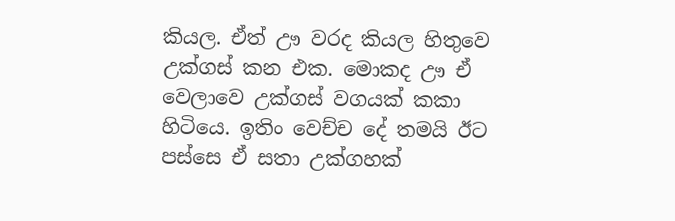කියල. ඒත් ඌ වරද කියල හිතුවෙ උක්ගස් කන එක. මොකද ඌ ඒ වෙලාවෙ උක්ගස් වගයක් කකා හිටියෙ. ඉතිං වෙච්ච දේ තමයි ඊට පස්සෙ ඒ සතා උක්ගහක්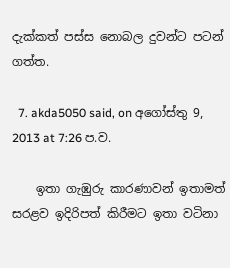දැක්කත් පස්ස නොබල දුවන්ට පටන් ගත්ත.

  7. akda5050 said, on අගෝස්තු 9, 2013 at 7:26 ප.ව.

    ඉතා ගැඹුරු කාරණාවන් ඉතාමත් සරළව ඉදිරිපත් කිරීමට ඉතා වටිනා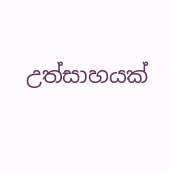උත්සාහයක්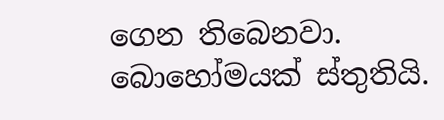ගෙන තිබෙනවා. බොහෝමයක් ස්තුතියි.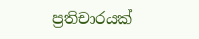ප්‍රතිචාරයක්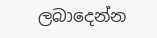ලබාදෙන්න